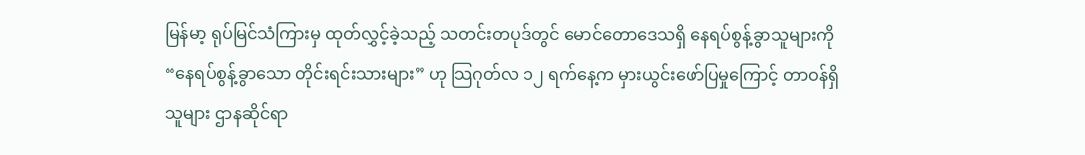မြန်မာ့ ရုပ်မြင်သံကြားမှ ထုတ်လွှင့်ခဲ့သည့် သတင်းတပုဒ်တွင် မောင်တောဒေသရှိ နေရပ်စွန့်ခွာသူများကို “နေရပ်စွန့်ခွာသော တိုင်းရင်းသားများ” ဟု သြဂုတ်လ ၁၂ ရက်နေ့က မှားယွင်းဖော်ပြမှုကြောင့် တာဝန်ရှိသူများ ဌာနဆိုင်ရာ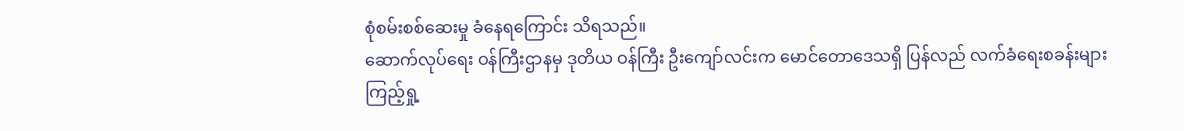စုံစမ်းစစ်ဆေးမှု ခံနေရကြောင်း သိရသည်။
ဆောက်လုပ်ရေး ဝန်ကြီးဌာနမှ ဒုတိယ ဝန်ကြီး ဦးကျော်လင်းက မောင်တောဒေသရှိ ပြန်လည် လက်ခံရေးစခန်းများ ကြည့်ရှု့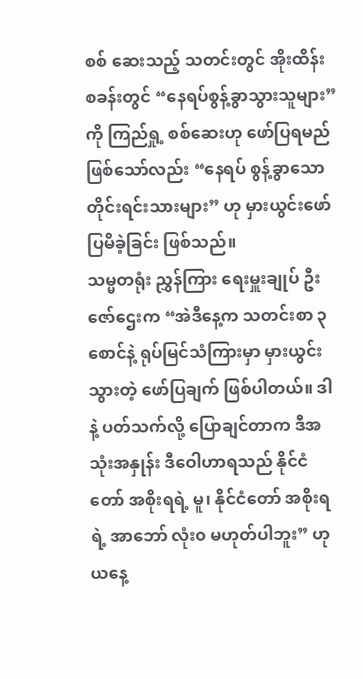စစ် ဆေးသည့် သတင်းတွင် အိုးထိန်းစခန်းတွင် “နေရပ်စွန့်ခွာသွားသူများ” ကို ကြည်ရှု့ စစ်ဆေးဟု ဖော်ပြရမည် ဖြစ်သော်လည်း “နေရပ် စွန့်ခွာသော တိုင်းရင်းသားများ” ဟု မှားယွင်းဖော်ပြမိခဲ့ခြင်း ဖြစ်သည်။
သမ္မတရုံး ညွှန်ကြား ရေးမှူးချုပ် ဦးဇော်ဌေးက “အဲဒီနေ့က သတင်းစာ ၃ စောင်နဲ့ ရုပ်မြင်သံကြားမှာ မှားယွင်းသွားတဲ့ ဖော်ပြချက် ဖြစ်ပါတယ်။ ဒါနဲ့ ပတ်သက်လို့ ပြောချင်တာက ဒီအသုံးအနှုန်း ဒီဝေါဟာရသည် နိုင်ငံတော် အစိုးရရဲ့ မူ၊ နိုင်ငံတော် အစိုးရရဲ့ အာဘော် လုံး၀ မဟုတ်ပါဘူး” ဟု ယနေ့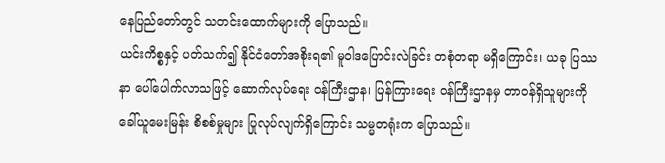နေပြည်တော်တွင် သတင်းထောက်များကို ပြောသည်။
ယင်းကိစ္စနှင့် ပတ်သက်၍ နိုင်ငံတော်အစိုးရ၏ မူဝါဒပြောင်းလဲခြင်း တစုံတရာ မရှိကြောင်း၊ ယခု ပြဿနာ ပေါ်ပေါက်လာသဖြင့် ဆောက်လုပ်ရေး ဝန်ကြီးဌာန၊ ပြန်ကြားရေး ဝန်ကြီးဌာနမှ တာဝန်ရှိသူများကို ခေါ်ယူမေးမြန်း စိစစ်မှုများ ပြုလုပ်လျက်ရှိကြောင်း သမ္မတရုံးက ပြောသည်။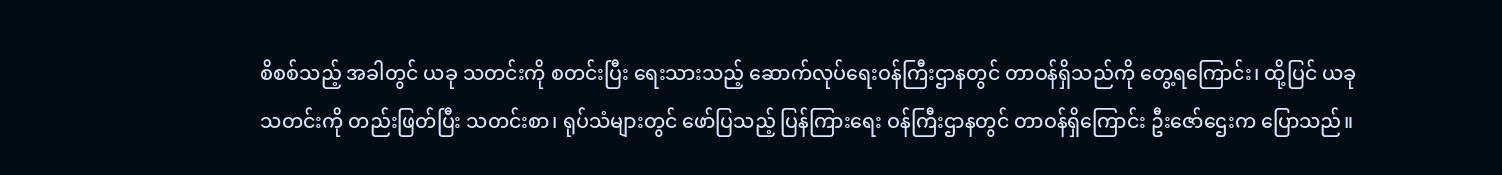စိစစ်သည့် အခါတွင် ယခု သတင်းကို စတင်းပြီး ရေးသားသည့် ဆောက်လုပ်ရေးဝန်ကြီးဌာနတွင် တာဝန်ရှိသည်ကို တွေ့ရကြောင်း၊ ထို့ပြင် ယခု သတင်းကို တည်းဖြတ်ပြီး သတင်းစာ၊ ရုပ်သံများတွင် ဖော်ပြသည့် ပြန်ကြားရေး ဝန်ကြီးဌာနတွင် တာဝန်ရှိကြောင်း ဦးဇော်ဌေးက ပြောသည်။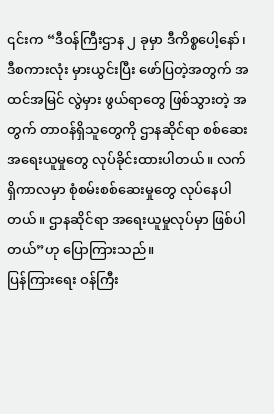၎င်းက “ဒီဝန်ကြီးဌာန ၂ ခုမှာ ဒီကိစ္စပေါ့နော်၊ ဒီစကားလုံး မှားယွင်းပြီး ဖော်ပြတဲ့အတွက် အထင်အမြင် လွဲမှား ဖွယ်ရာတွေ ဖြစ်သွားတဲ့ အတွက် တာဝန်ရှိသူတွေကို ဌာနဆိုင်ရာ စစ်ဆေးအရေးယူမှုတွေ လုပ်ခိုင်းထားပါတယ်။ လက်ရှိကာလမှာ စုံစမ်းစစ်ဆေးမှုတွေ လုပ်နေပါတယ်။ ဌာနဆိုင်ရာ အရေးယူမှုလုပ်မှာ ဖြစ်ပါတယ်”ဟု ပြောကြားသည်။
ပြန်ကြားရေး ဝန်ကြီး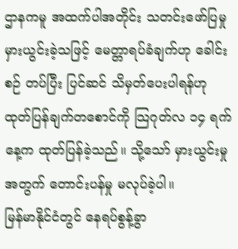ဌာနကမူ အထက်ပါအတိုင်း သတင်းဖော်ပြမှု မှားယွင်းခဲ့သဖြင့် မေတ္တာရပ်ခံချက်ဟု ခေါင်းစဉ် တပ်ပြီး ပြင်ဆင် သိမှတ်ပေးပါရန်ဟု ထုတ်ပြန်ချက်တစောင်ကို သြဂုတ်လ ၁၄ ရက်နေ့က ထုတ်ပြန်ခဲ့သည်။ သို့သော် မှားယွင်းမှုအတွက် တောင်းပန်မှု မလုပ်ခဲ့ပါ။
မြန်မာနိုင်ငံတွင် နေရပ်စွန့်ခွာ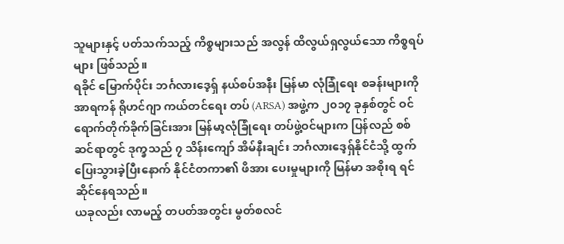သူများနှင့် ပတ်သက်သည့် ကိစ္စများသည် အလွန် ထိလွယ်ရှလွယ်သော ကိစ္စရပ်များ ဖြစ်သည်။
ရခိုင် မြောက်ပိုင်း ဘင်္ဂလားဒေ့ရှ် နယ်စပ်အနီး မြန်မာ လုံခြုံရေး စခန်းများကို အာရကန် ရိုဟင်ဂျာ ကယ်တင်ရေး တပ် (ARSA) အဖွဲ့က ၂၀၁၇ ခုနှစ်တွင် ဝင်ရောက်တိုက်ခိုက်ခြင်းအား မြန်မာ့လုံခြုံရေး တပ်ဖွဲ့ဝင်များက ပြန်လည် စစ်ဆင်ရာတွင် ဒုက္ခသည် ၇ သိန်းကျော် အိမ်နီးချင်း ဘင်္ဂလားဒေ့ရှ်နိုင်ငံသို့ ထွက်ပြေးသွားခဲ့ပြီးနောက် နိုင်ငံတကာ၏ ဖိအား ပေးမှုများကို မြန်မာ အစိုးရ ရင်ဆိုင်နေရသည်။
ယခုလည်း လာမည့် တပတ်အတွင်း မွတ်စလင်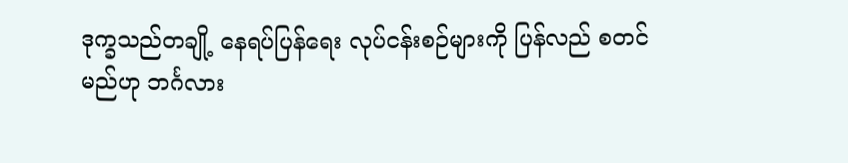ဒုက္ခသည်တချို့ နေရပ်ပြန်ရေး လုပ်ငန်းစဉ်များကို ပြန်လည် စတင်မည်ဟု ဘင်္ဂလား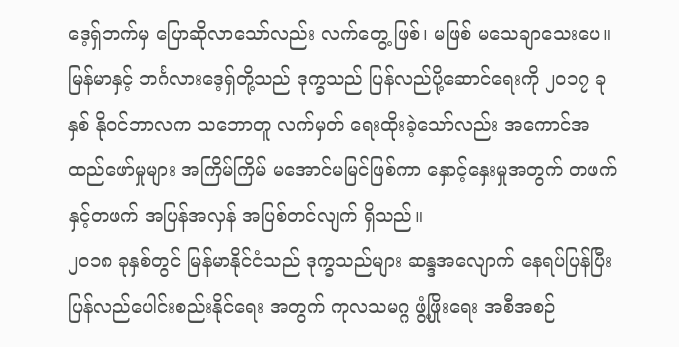ဒေ့ရှ်ဘက်မှ ပြောဆိုလာသော်လည်း လက်တွေ့ ဖြစ်၊ မဖြစ် မသေချာသေးပေ။
မြန်မာနှင့် ဘင်္ဂလားဒေ့ရှ်တို့သည် ဒုက္ခသည် ပြန်လည်ပို့ဆောင်ရေးကို ၂၀၁၇ ခုနှစ် နိုဝင်ဘာလက သဘောတူ လက်မှတ် ရေးထိုးခဲ့သော်လည်း အကောင်အထည်ဖော်မှုများ အကြိမ်ကြိမ် မအောင်မမြင်ဖြစ်ကာ နှောင့်နှေးမှုအတွက် တဖက်နှင့်တဖက် အပြန်အလှန် အပြစ်တင်လျက် ရှိသည်။
၂၀၁၈ ခုနှစ်တွင် မြန်မာနိုင်ငံသည် ဒုက္ခသည်များ ဆန္ဒအလျောက် နေရပ်ပြန်ပြီး ပြန်လည်ပေါင်းစည်းနိုင်ရေး အတွက် ကုလသမဂ္ဂ ဖွံ့ဖြိုးရေး အစီအစဉ်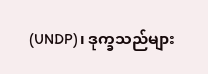(UNDP)၊ ဒုက္ခသည်များ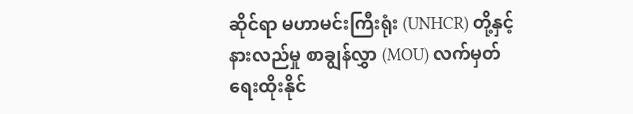ဆိုင်ရာ မဟာမင်းကြီးရုံး (UNHCR) တို့နှင့် နားလည်မှု စာချွန်လွှာ (MOU) လက်မှတ် ရေးထိုးနိုင်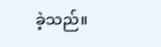ခဲ့သည်။